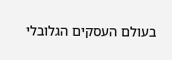בעולם העסקים הגלובלי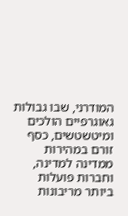המודרני, שבו גבולות גאוגרפיים הולכים ומיטשטשים, כסף זורם במהירות ממדינה למדינה, וחברות פועלות ביותר מריבונות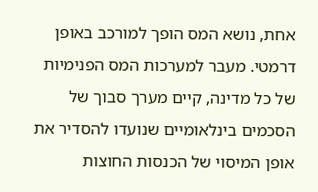אחת, נושא המס הופך למורכב באופן דרמטי. מעבר למערכות המס הפנימיות של כל מדינה, קיים מערך סבוך של הסכמים בינלאומיים שנועדו להסדיר את אופן המיסוי של הכנסות החוצות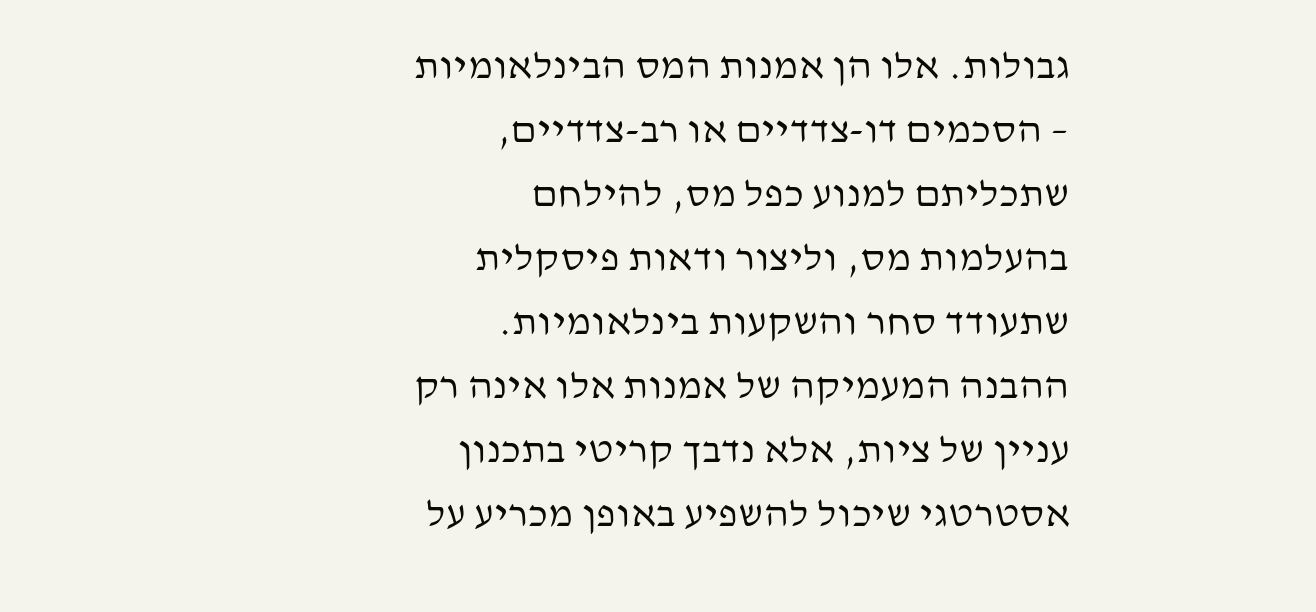גבולות. אלו הן אמנות המס הבינלאומיות – הסכמים דו-צדדיים או רב-צדדיים, שתכליתם למנוע כפל מס, להילחם בהעלמות מס, וליצור ודאות פיסקלית שתעודד סחר והשקעות בינלאומיות. ההבנה המעמיקה של אמנות אלו אינה רק עניין של ציות, אלא נדבך קריטי בתכנון אסטרטגי שיכול להשפיע באופן מכריע על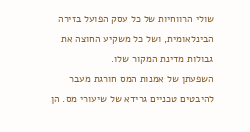שולי הרווחיות של כל עסק הפועל בזירה הבינלאומית, ושל כל משקיע החוצה את גבולות מדינת המקור שלו.
השפעתן של אמנות המס חורגת מעבר להיבטים טכניים גרידא של שיעורי מס. הן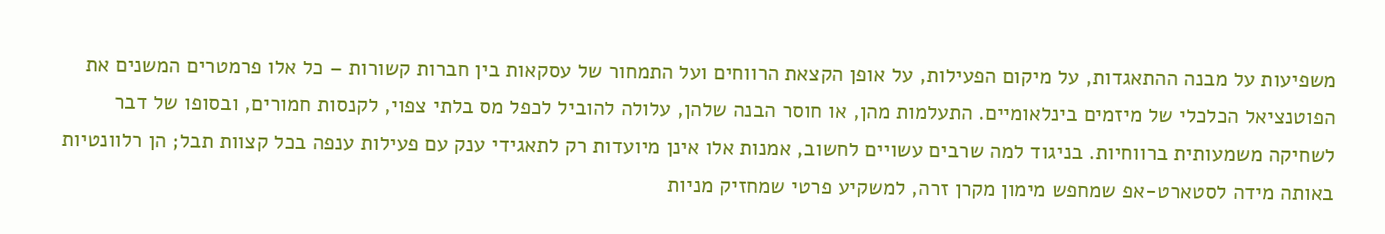משפיעות על מבנה ההתאגדות, על מיקום הפעילות, על אופן הקצאת הרווחים ועל התמחור של עסקאות בין חברות קשורות – כל אלו פרמטרים המשנים את הפוטנציאל הכלכלי של מיזמים בינלאומיים. התעלמות מהן, או חוסר הבנה שלהן, עלולה להוביל לכפל מס בלתי צפוי, לקנסות חמורים, ובסופו של דבר לשחיקה משמעותית ברווחיות. בניגוד למה שרבים עשויים לחשוב, אמנות אלו אינן מיועדות רק לתאגידי ענק עם פעילות ענפה בכל קצוות תבל; הן רלוונטיות באותה מידה לסטארט-אפ שמחפש מימון מקרן זרה, למשקיע פרטי שמחזיק מניות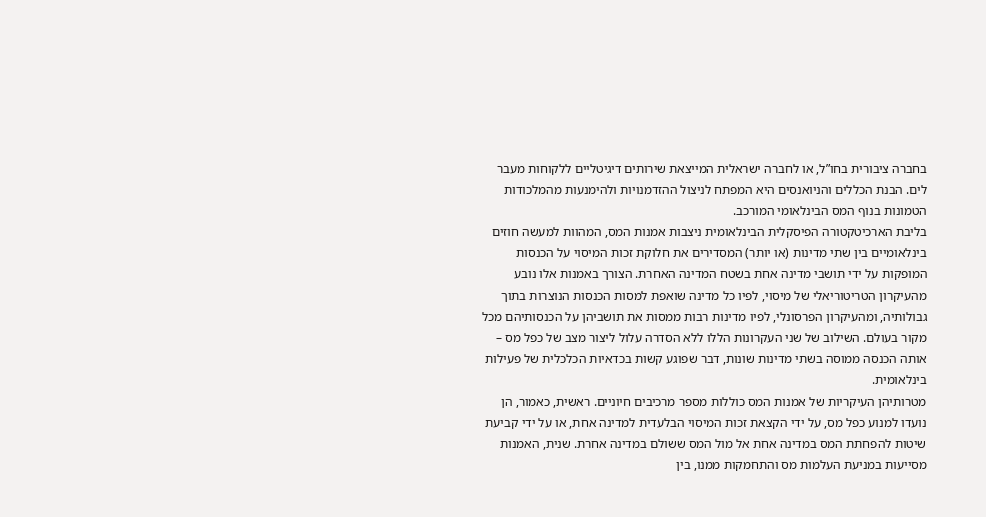בחברה ציבורית בחו”ל, או לחברה ישראלית המייצאת שירותים דיגיטליים ללקוחות מעבר לים. הבנת הכללים והניואנסים היא המפתח לניצול ההזדמנויות ולהימנעות מהמלכודות הטמונות בנוף המס הבינלאומי המורכב.
בליבת הארכיטקטורה הפיסקלית הבינלאומית ניצבות אמנות המס, המהוות למעשה חוזים בינלאומיים בין שתי מדינות (או יותר) המסדירים את חלוקת זכות המיסוי על הכנסות המופקות על ידי תושבי מדינה אחת בשטח המדינה האחרת. הצורך באמנות אלו נובע מהעיקרון הטריטוריאלי של מיסוי, לפיו כל מדינה שואפת למסות הכנסות הנוצרות בתוך גבולותיה, ומהעיקרון הפרסונלי, לפיו מדינות רבות ממסות את תושביהן על הכנסותיהם מכל מקור בעולם. השילוב של שני העקרונות הללו ללא הסדרה עלול ליצור מצב של כפל מס – אותה הכנסה ממוסה בשתי מדינות שונות, דבר שפוגע קשות בכדאיות הכלכלית של פעילות בינלאומית.
מטרותיהן העיקריות של אמנות המס כוללות מספר מרכיבים חיוניים. ראשית, כאמור, הן נועדו למנוע כפל מס, על ידי הקצאת זכות המיסוי הבלעדית למדינה אחת, או על ידי קביעת שיטות להפחתת המס במדינה אחת אל מול המס ששולם במדינה אחרת. שנית, האמנות מסייעות במניעת העלמות מס והתחמקות ממנו, בין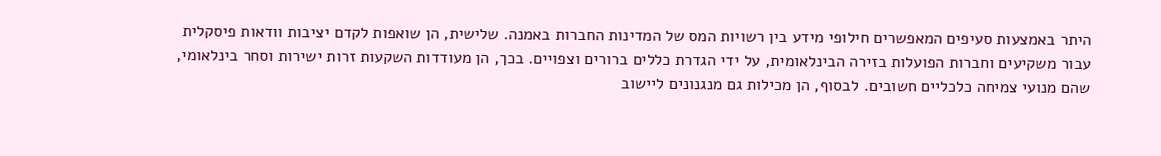היתר באמצעות סעיפים המאפשרים חילופי מידע בין רשויות המס של המדינות החברות באמנה. שלישית, הן שואפות לקדם יציבות וודאות פיסקלית עבור משקיעים וחברות הפועלות בזירה הבינלאומית, על ידי הגדרת כללים ברורים וצפויים. בכך, הן מעודדות השקעות זרות ישירות וסחר בינלאומי, שהם מנועי צמיחה כלכליים חשובים. לבסוף, הן מכילות גם מנגנונים ליישוב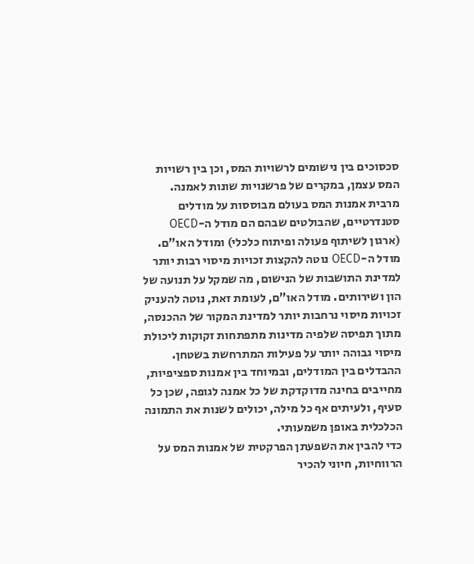סכסוכים בין נישומים לרשויות המס, וכן בין רשויות המס עצמן, במקרים של פרשנויות שונות לאמנה.
מרבית אמנות המס בעולם מבוססות על מודלים סטנדרטיים, שהבולטים שבהם הם מודל ה-OECD (ארגון לשיתוף פעולה ופיתוח כלכלי) ומודל האו”ם. מודל ה-OECD נוטה להקצות זכויות מיסוי רבות יותר למדינת התושבות של הנישום, מה שמקל על תנועה של הון ושירותים. מודל האו”ם, לעומת זאת, נוטה להעניק זכויות מיסוי נרחבות יותר למדינת המקור של ההכנסה, מתוך תפיסה שלפיה מדינות מתפתחות זקוקות ליכולת מיסוי גבוהה יותר על פעילות המתרחשת בשטחן. ההבדלים בין המודלים, ובמיוחד בין אמנות ספציפיות, מחייבים בחינה מדוקדקת של כל אמנה לגופה, שכן כל סעיף, ולעיתים אף כל מילה, יכולים לשנות את התמונה הכלכלית באופן משמעותי.
כדי להבין את השפעתן הפרקטית של אמנות המס על הרווחיות, חיוני להכיר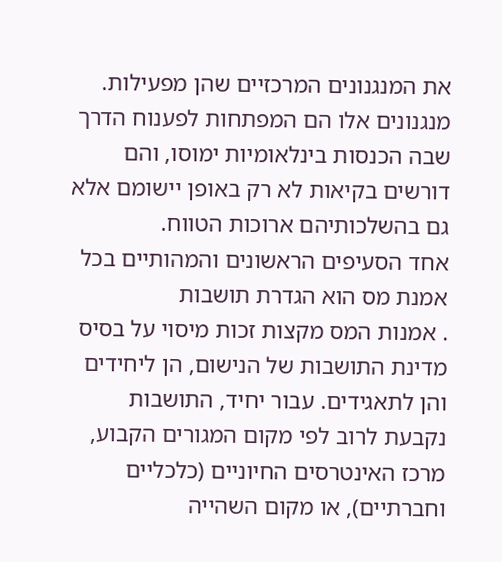את המנגנונים המרכזיים שהן מפעילות. מנגנונים אלו הם המפתחות לפענוח הדרך שבה הכנסות בינלאומיות ימוסו, והם דורשים בקיאות לא רק באופן יישומם אלא גם בהשלכותיהם ארוכות הטווח.
אחד הסעיפים הראשונים והמהותיים בכל אמנת מס הוא הגדרת תושבות
. אמנות המס מקצות זכות מיסוי על בסיס מדינת התושבות של הנישום, הן ליחידים והן לתאגידים. עבור יחיד, התושבות נקבעת לרוב לפי מקום המגורים הקבוע, מרכז האינטרסים החיוניים (כלכליים וחברתיים), או מקום השהייה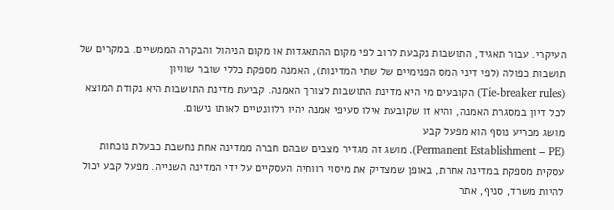העיקרי. עבור תאגיד, התושבות נקבעת לרוב לפי מקום ההתאגדות או מקום הניהול והבקרה הממשיים. במקרים של תושבות כפולה (לפי דיני המס הפנימיים של שתי המדינות), האמנה מספקת כללי שובר שוויון
(Tie-breaker rules) הקובעים מי היא מדינת התושבות לצורך האמנה. קביעת מדינת התושבות היא נקודת המוצא לכל דיון במסגרת האמנה, והיא זו שקובעת אילו סעיפי אמנה יהיו רלוונטיים לאותו נישום.
מושג מכריע נוסף הוא מפעל קבע
(Permanent Establishment – PE). מושג זה מגדיר מצבים שבהם חברה ממדינה אחת נחשבת כבעלת נוכחות עסקית מספקת במדינה אחרת, באופן שמצדיק את מיסוי רווחיה העסקיים על ידי המדינה השנייה. מפעל קבע יכול להיות משרד, סניף, אתר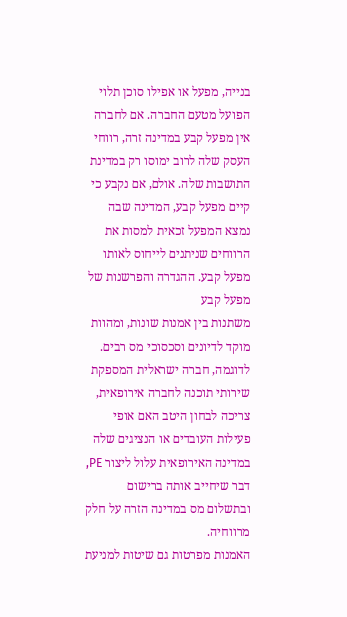בנייה, מפעל או אפילו סוכן תלוי הפועל מטעם החברה. אם לחברה אין מפעל קבע במדינה זרה, רווחי העסק שלה לרוב ימוסו רק במדינת התושבות שלה. אולם, אם נקבע כי קיים מפעל קבע, המדינה שבה נמצא המפעל זכאית למסות את הרווחים שניתנים לייחוס לאותו מפעל קבע. ההגדרה והפרשנות של מפעל קבע
משתנות בין אמנות שונות, ומהוות מוקד לדיונים וסכסוכי מס רבים. לדוגמה, חברה ישראלית המספקת שירותי תוכנה לחברה אירופאית, צריכה לבחון היטב האם אופי פעילות העובדים או הנציגים שלה במדינה האירופאית עלול ליצור PE, דבר שיחייב אותה ברישום ובתשלום מס במדינה הזרה על חלק מרווחיה.
האמנות מפרטות גם שיטות למניעת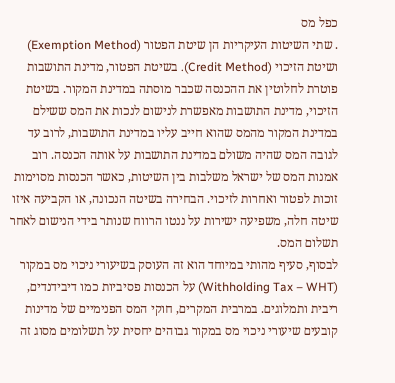כפל מס
. שתי השיטות העיקריות הן שיטת הפטור (Exemption Method) ושיטת הזיכוי (Credit Method). בשיטת הפטור, מדינת התושבות פוטרת לחלוטין את ההכנסה שכבר מוסתה במדינת המקור. בשיטת הזיכוי, מדינת התושבות מאפשרת לנישום לנכות את המס ששילם במדינת המקור מהמס שהוא חייב עליו במדינת התושבות, לרוב עד לגובה המס שהיה משולם במדינת התושבות על אותה הכנסה. רוב אמנות המס של ישראל משלבות בין השיטות, כאשר הכנסות מסוימות זוכות לפטור ואחרות לזיכוי. הבחירה בשיטה הנכונה, או הקביעה איזו שיטה חלה, משפיעה ישירות על ננטו הרווח שנותר בידי הנישום לאחר תשלום המס.
לבסוף, סעיף מהותי במיוחד הוא זה העוסק בשיעורי ניכוי מס במקור
(Withholding Tax – WHT) על הכנסות פסיביות כמו דיבידנדים, ריבית ותמלוגים. במרבית המקרים, חוקי המס הפנימיים של מדינות קובעים שיעורי ניכוי מס במקור גבוהים יחסית על תשלומים מסוג זה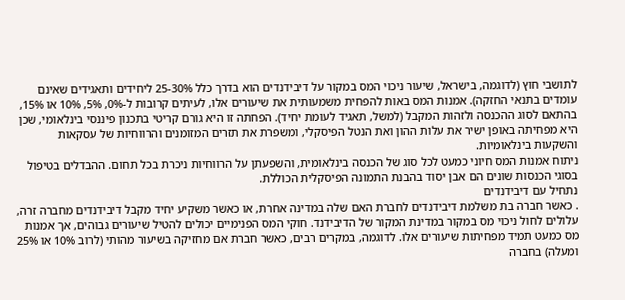לתושבי חוץ (לדוגמה, בישראל, שיעור ניכוי המס במקור על דיבידנדים הוא בדרך כלל 25-30% ליחידים ותאגידים שאינם עומדים בתנאי החזקה). אמנות המס באות להפחית משמעותית את שיעורים אלו, לעיתים קרובות ל-0%, 5%, 10% או 15%, בהתאם לסוג ההכנסה ולזהות המקבל (למשל, תאגיד לעומת יחיד). הפחתה זו היא גורם קריטי בתכנון פיננסי בינלאומי, שכן היא מפחיתה באופן ישיר את עלות ההון ואת הנטל הפיסקלי, ומשפרת את תזרים המזומנים והרווחיות של עסקאות והשקעות בינלאומיות.
ניתוח אמנות המס חיוני כמעט לכל סוג של הכנסה בינלאומית, והשפעתן על הרווחיות ניכרת בכל תחום. ההבדלים בטיפול בסוגי הכנסות שונים הם אבן יסוד בהבנת התמונה הפיסקלית הכוללת.
נתחיל עם דיבידנדים
. כאשר חברה בת משלמת דיבידנדים לחברת האם שלה במדינה אחרת, או כאשר משקיע יחיד מקבל דיבידנדים מחברה זרה, עלולים לחול ניכוי מס במקור במדינת המקור של הדיבידנד. חוקי המס הפנימיים יכולים להטיל שיעורים גבוהים, אך אמנות מס כמעט תמיד מפחיתות שיעורים אלו. לדוגמה, במקרים רבים, כאשר חברת אם מחזיקה בשיעור מהותי (לרוב 10% או 25% ומעלה) בחברה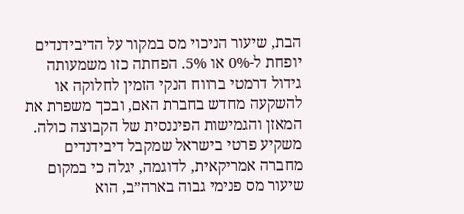הבת, שיעור הניכוי מס במקור על הדיבידנדים יופחת ל-0% או 5%. הפחתה כזו משמעותה גידול דרמטי ברווח הנקי הזמין לחלוקה או להשקעה מחדש בחברת האם, ובכך משפרת את המאזן והגמישות הפיננסית של הקבוצה כולה. משקיע פרטי בישראל שמקבל דיבידנדים מחברה אמריקאית, לדוגמה, יגלה כי במקום שיעור מס פנימי גבוה בארה”ב, הוא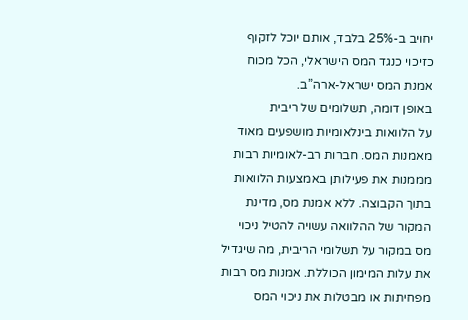יחויב ב-25% בלבד, אותם יוכל לזקוף כזיכוי כנגד המס הישראלי, הכל מכוח אמנת המס ישראל-ארה”ב.
באופן דומה, תשלומים של ריבית
על הלוואות בינלאומיות מושפעים מאוד מאמנות המס. חברות רב-לאומיות רבות מממנות את פעילותן באמצעות הלוואות בתוך הקבוצה. ללא אמנת מס, מדינת המקור של ההלוואה עשויה להטיל ניכוי מס במקור על תשלומי הריבית, מה שיגדיל את עלות המימון הכוללת. אמנות מס רבות מפחיתות או מבטלות את ניכוי המס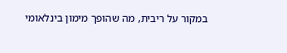במקור על ריבית, מה שהופך מימון בינלאומי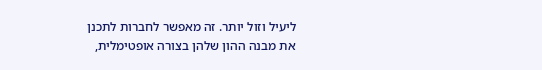ליעיל וזול יותר. זה מאפשר לחברות לתכנן את מבנה ההון שלהן בצורה אופטימלית,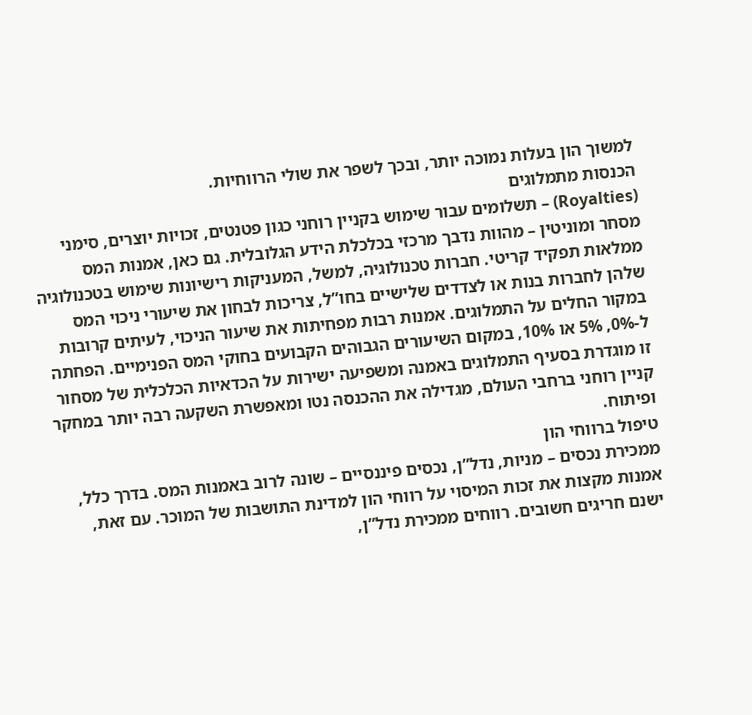למשוך הון בעלות נמוכה יותר, ובכך לשפר את שולי הרווחיות.
הכנסות מתמלוגים
(Royalties) – תשלומים עבור שימוש בקניין רוחני כגון פטנטים, זכויות יוצרים, סימני מסחר ומוניטין – מהוות נדבך מרכזי בכלכלת הידע הגלובלית. גם כאן, אמנות המס ממלאות תפקיד קריטי. חברות טכנולוגיה, למשל, המעניקות רישיונות שימוש בטכנולוגיה שלהן לחברות בנות או לצדדים שלישיים בחו”ל, צריכות לבחון את שיעורי ניכוי המס במקור החלים על התמלוגים. אמנות רבות מפחיתות את שיעור הניכוי, לעיתים קרובות ל-0%, 5% או 10%, במקום השיעורים הגבוהים הקבועים בחוקי המס הפנימיים. הפחתה זו מוגדרת בסעיף התמלוגים באמנה ומשפיעה ישירות על הכדאיות הכלכלית של מסחור קניין רוחני ברחבי העולם, מגדילה את ההכנסה נטו ומאפשרת השקעה רבה יותר במחקר ופיתוח.
טיפול ברווחי הון
ממכירת נכסים – מניות, נדל”ן, נכסים פיננסיים – שונה לרוב באמנות המס. בדרך כלל, אמנות מקצות את זכות המיסוי על רווחי הון למדינת התושבות של המוכר. עם זאת, ישנם חריגים חשובים. רווחים ממכירת נדל”ן,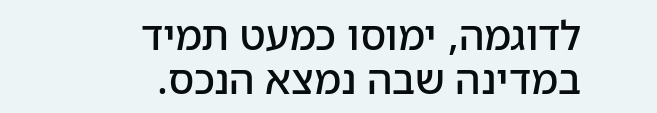לדוגמה, ימוסו כמעט תמיד במדינה שבה נמצא הנכס.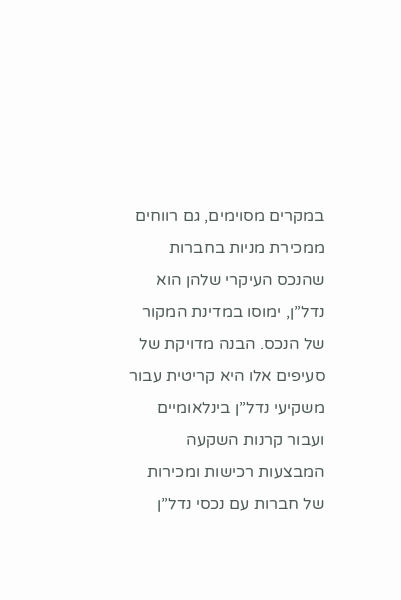במקרים מסוימים, גם רווחים ממכירת מניות בחברות שהנכס העיקרי שלהן הוא נדל”ן, ימוסו במדינת המקור של הנכס. הבנה מדויקת של סעיפים אלו היא קריטית עבור משקיעי נדל”ן בינלאומיים ועבור קרנות השקעה המבצעות רכישות ומכירות של חברות עם נכסי נדל”ן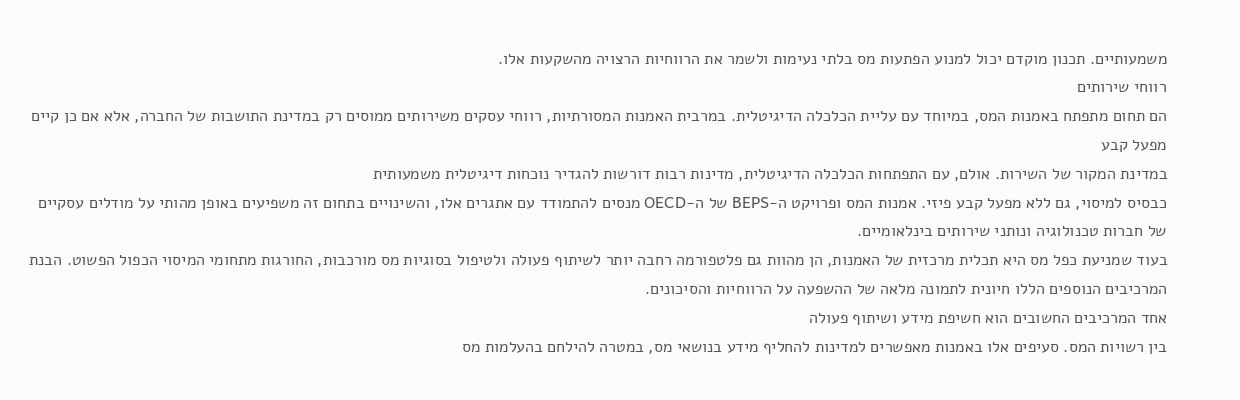משמעותיים. תכנון מוקדם יכול למנוע הפתעות מס בלתי נעימות ולשמר את הרווחיות הרצויה מהשקעות אלו.
רווחי שירותים
הם תחום מתפתח באמנות המס, במיוחד עם עליית הכלכלה הדיגיטלית. במרבית האמנות המסורתיות, רווחי עסקים משירותים ממוסים רק במדינת התושבות של החברה, אלא אם כן קיים מפעל קבע
במדינת המקור של השירות. אולם, עם התפתחות הכלכלה הדיגיטלית, מדינות רבות דורשות להגדיר נוכחות דיגיטלית משמעותית
כבסיס למיסוי, גם ללא מפעל קבע פיזי. אמנות המס ופרויקט ה-BEPS של ה-OECD מנסים להתמודד עם אתגרים אלו, והשינויים בתחום זה משפיעים באופן מהותי על מודלים עסקיים של חברות טכנולוגיה ונותני שירותים בינלאומיים.
בעוד שמניעת כפל מס היא תכלית מרכזית של האמנות, הן מהוות גם פלטפורמה רחבה יותר לשיתוף פעולה ולטיפול בסוגיות מס מורכבות, החורגות מתחומי המיסוי הכפול הפשוט. הבנת המרכיבים הנוספים הללו חיונית לתמונה מלאה של ההשפעה על הרווחיות והסיכונים.
אחד המרכיבים החשובים הוא חשיפת מידע ושיתוף פעולה
בין רשויות המס. סעיפים אלו באמנות מאפשרים למדינות להחליף מידע בנושאי מס, במטרה להילחם בהעלמות מס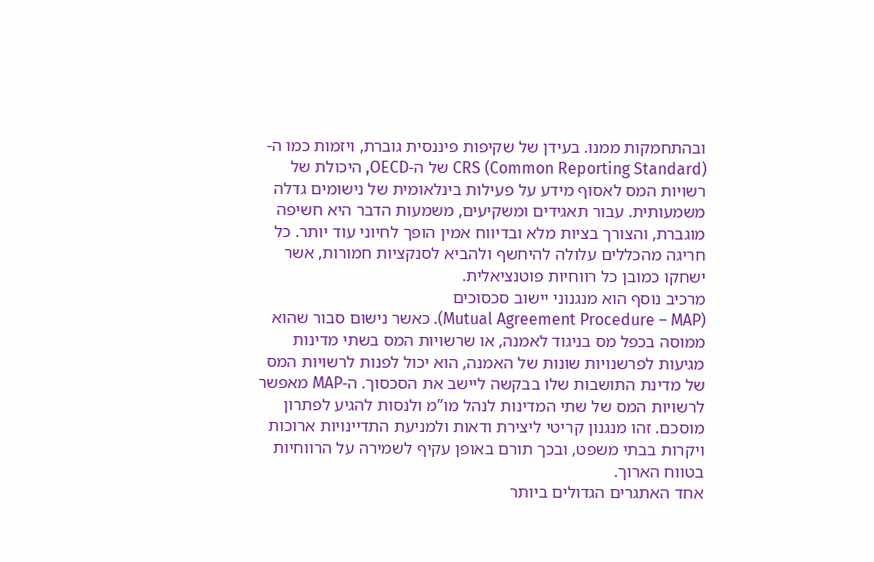ובהתחמקות ממנו. בעידן של שקיפות פיננסית גוברת, ויזמות כמו ה-CRS (Common Reporting Standard) של ה-OECD, היכולת של רשויות המס לאסוף מידע על פעילות בינלאומית של נישומים גדלה משמעותית. עבור תאגידים ומשקיעים, משמעות הדבר היא חשיפה מוגברת, והצורך בציות מלא ובדיווח אמין הופך לחיוני עוד יותר. כל חריגה מהכללים עלולה להיחשף ולהביא לסנקציות חמורות, אשר ישחקו כמובן כל רווחיות פוטנציאלית.
מרכיב נוסף הוא מנגנוני יישוב סכסוכים
(Mutual Agreement Procedure – MAP). כאשר נישום סבור שהוא ממוסה בכפל מס בניגוד לאמנה, או שרשויות המס בשתי מדינות מגיעות לפרשנויות שונות של האמנה, הוא יכול לפנות לרשויות המס של מדינת התושבות שלו בבקשה ליישב את הסכסוך. ה-MAP מאפשר לרשויות המס של שתי המדינות לנהל מו”מ ולנסות להגיע לפתרון מוסכם. זהו מנגנון קריטי ליצירת ודאות ולמניעת התדיינויות ארוכות ויקרות בבתי משפט, ובכך תורם באופן עקיף לשמירה על הרווחיות בטווח הארוך.
אחד האתגרים הגדולים ביותר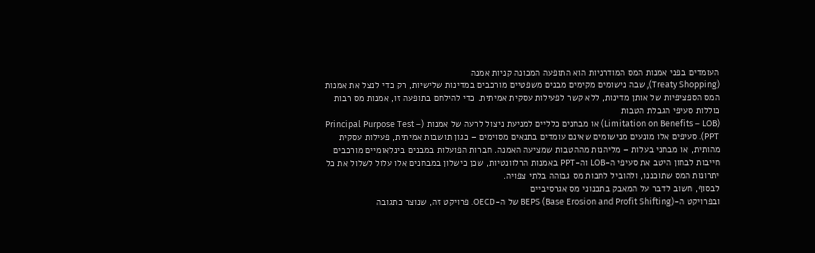העומדים בפני אמנות המס המודרניות הוא התופעה המכונה קניות אמנה
(Treaty Shopping), שבה נישומים מקימים מבנים משפטיים מורכבים במדינות שלישיות, רק כדי לנצל את אמנות המס הספציפיות של אותן מדינות, ללא קשר לפעילות עסקית אמיתית. כדי להילחם בתופעה זו, אמנות מס רבות כוללות סעיפי הגבלת הטבות
(Limitation on Benefits – LOB) או מבחנים כלליים למניעת ניצול לרעה של אמנות (Principal Purpose Test – PPT). סעיפים אלו מונעים מנישומים שאינם עומדים בתנאים מסוימים – כגון תושבות אמיתית, פעילות עסקית מהותית, או מבחני בעלות – מליהנות מההטבות שמציעה האמנה. חברות הפועלות במבנים בינלאומיים מורכבים חייבות לבחון היטב את סעיפי ה-LOB וה-PPT באמנות הרלוונטיות, שכן כישלון במבחנים אלו עלול לשלול את כל יתרונות המס שתוכננו, ולהוביל לחבות מס גבוהה בלתי צפויה.
לבסוף, חשוב לדבר על המאבק בתכנוני מס אגרסיביים
ובפרויקט ה-BEPS (Base Erosion and Profit Shifting) של ה-OECD. פרויקט זה, שנוצר כתגובה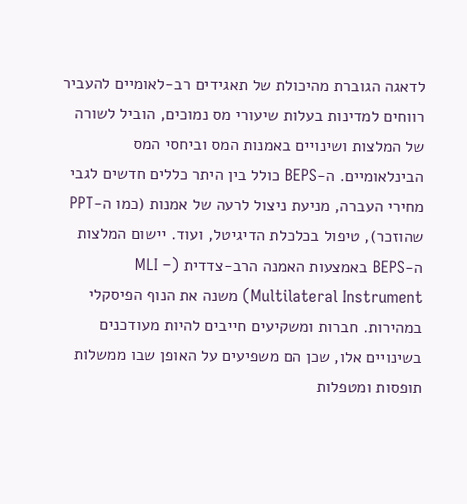לדאגה הגוברת מהיכולת של תאגידים רב-לאומיים להעביר
רווחים למדינות בעלות שיעורי מס נמוכים, הוביל לשורה של המלצות ושינויים באמנות המס וביחסי המס הבינלאומיים. ה-BEPS כולל בין היתר כללים חדשים לגבי מחירי העברה, מניעת ניצול לרעה של אמנות (כמו ה-PPT שהוזכר), טיפול בכלכלת הדיגיטל, ועוד. יישום המלצות ה-BEPS באמצעות האמנה הרב-צדדית (MLI – Multilateral Instrument) משנה את הנוף הפיסקלי במהירות. חברות ומשקיעים חייבים להיות מעודכנים בשינויים אלו, שכן הם משפיעים על האופן שבו ממשלות תופסות ומטפלות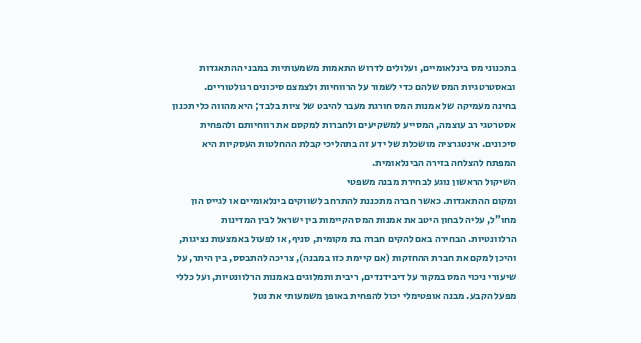בתכנוני מס בינלאומיים, ועלולים לדרוש התאמות משמעותיות במבני ההתאגדות ובאסטרטגיות המס שלהם כדי לשמור על הרווחיות ולצמצם סיכונים רגולטוריים.
בחינה מעמיקה של אמנות המס חורגת מעבר להיבט של ציות בלבד; היא מהווה כלי תכנון אסטרטגי רב עוצמה, המסייע למשקיעים ולחברות למקסם את רווחיותם ולהפחית סיכונים. אינטגרציה מושכלת של ידע זה בתהליכי קבלת ההחלטות העסקיות היא המפתח להצלחה בזירה הבינלאומית.
השיקול הראשון נוגע לבחירת מבנה משפטי
ומקום ההתאגדות. כאשר חברה מתכננת להתרחב לשווקים בינלאומיים או לגייס הון מחו”ל, עליה לבחון היטב את אמנות המס הקיימות בין ישראל לבין המדינות הרלוונטיות. הבחירה באם להקים חברה בת מקומית, סניף, או לפעול באמצעות נציגות, והיכן למקם את חברת ההחזקות (אם קיימת כזו במבנה), צריכה להתבסס, בין היתר, על שיעורי ניכוי המס במקור על דיבידנדים, ריבית ותמלוגים באמנות הרלוונטיות, ועל כללי מפעל הקבע. מבנה אופטימלי יכול להפחית באופן משמעותי את נטל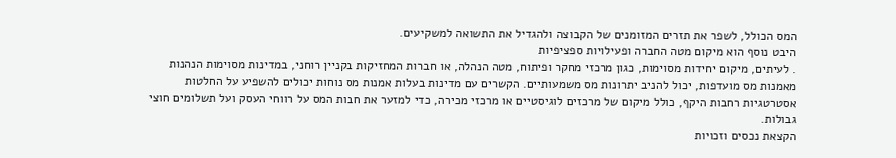המס הכולל, לשפר את תזרים המזומנים של הקבוצה ולהגדיל את התשואה למשקיעים.
היבט נוסף הוא מיקום מטה החברה ופעילויות ספציפיות
. לעיתים, מיקום יחידות מסוימות, כגון מרכזי מחקר ופיתוח, מטה הנהלה, או חברות המחזיקות בקניין רוחני, במדינות מסוימות הנהנות מאמנות מס מועדפות, יכול להניב יתרונות מס משמעותיים. הקשרים עם מדינות בעלות אמנות מס נוחות יכולים להשפיע על החלטות אסטרטגיות רחבות היקף, כולל מיקום של מרכזים לוגיסטיים או מרכזי מכירה, כדי למזער את חבות המס על רווחי העסק ועל תשלומים חוצי גבולות.
הקצאת נכסים וזכויות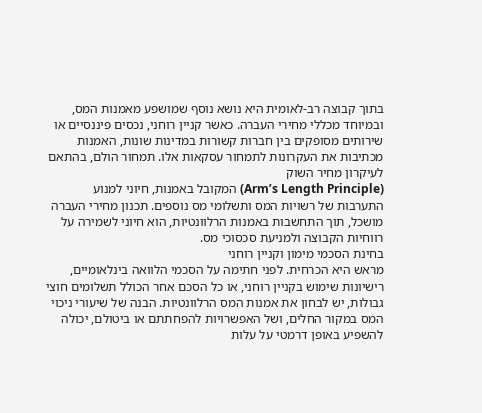בתוך קבוצה רב-לאומית היא נושא נוסף שמושפע מאמנות המס, ובמיוחד מכללי מחירי העברה. כאשר קניין רוחני, נכסים פיננסיים או שירותים מסופקים בין חברות קשורות במדינות שונות, האמנות מכתיבות את העקרונות לתמחור עסקאות אלו. תמחור הולם, בהתאם לעיקרון מחיר השוק
(Arm’s Length Principle) המקובל באמנות, חיוני למנוע התערבות של רשויות המס ותשלומי מס נוספים. תכנון מחירי העברה מושכל, תוך התחשבות באמנות הרלוונטיות, הוא חיוני לשמירה על רווחיות הקבוצה ולמניעת סכסוכי מס.
בחינת הסכמי מימון וקניין רוחני
מראש היא הכרחית. לפני חתימה על הסכמי הלוואה בינלאומיים, רישיונות שימוש בקניין רוחני, או כל הסכם אחר הכולל תשלומים חוצי גבולות, יש לבחון את אמנות המס הרלוונטיות. הבנה של שיעורי ניכוי המס במקור החלים, ושל האפשרויות להפחתתם או ביטולם, יכולה להשפיע באופן דרמטי על עלות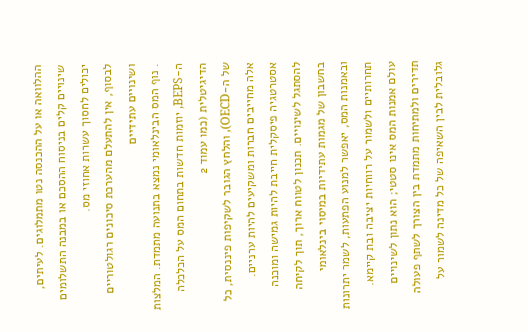ההלוואה או על ההכנסה נטו מתמלוגים. לעיתים, שינויים קלים בניסוח ההסכם או במבנה התשלומים יכולים לחסוך עשרות אחוזי מס.
לבסוף, אין להתעלם מהערכת סיכונים רגולטוריים ושינויים עתידיים
. נוף המס הבינלאומי נמצא בתנועה מתמדת. המלצות ה-BEPS, יוזמות חדשות בתחום המס על הכלכלה הדיגיטלית (כמו עמוד 2
של ה-OECD), והלחץ הגובר לשקיפות פיננסית, כל אלה מחייבים חברות ומשקיעים להיות ערניים. אסטרטגיה פיסקלית חייבת להיות גמישה ומוכנה להסתגל לשינויים. תכנון לטווח ארוך, תוך לקיחה בחשבון של מגמות עתידיות במיסוי בינלאומי ובאמנות המס, יאפשר למנוע הפתעות, לשמר יתרונות תחרותיים ולשמור על רווחיות יציבה ובת קיימא.
עולם אמנות המס אינו סטטי; הוא נתון לשינויים תדירים ולמתיחות מתמדת בין הצורך לשתף פעולה גלובלית לבין השאיפה של כל מדינה לשמור על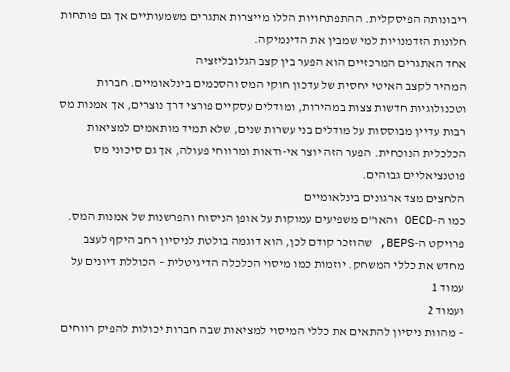ריבונותה הפיסקלית. ההתפתחויות הללו מייצרות אתגרים משמעותיים אך גם פותחות חלונות הזדמנויות למי שמבין את הדינמיקה.
אחד האתגרים המרכזיים הוא הפער בין קצב הגלובליזציה
המהיר לקצב האיטי יחסית של עדכון חוקי המס והסכמים בינלאומיים. חברות וטכנולוגיות חדשות צצות במהירות, ומודלים עסקיים פורצי דרך נוצרים, אך אמנות מס רבות עדיין מבוססות על מודלים בני עשרות שנים, שלא תמיד מותאמים למציאות הכלכלית הנוכחית. הפער הזה יוצר אי-ודאות ומרווחי פעולה, אך גם סיכוני מס פוטנציאליים גבוהים.
הלחצים מצד ארגונים בינלאומיים
כמו ה-OECD והאו”ם משפיעים עמוקות על אופן הניסוח והפרשנות של אמנות המס. פרויקט ה-BEPS, שהוזכר קודם לכן, הוא דוגמה בולטת לניסיון רחב היקף לעצב מחדש את כללי המשחק. יוזמות כמו מיסוי הכלכלה הדיגיטלית – הכוללת דיונים על עמוד 1
ועמוד 2
– מהוות ניסיון להתאים את כללי המיסוי למציאות שבה חברות יכולות להפיק רווחים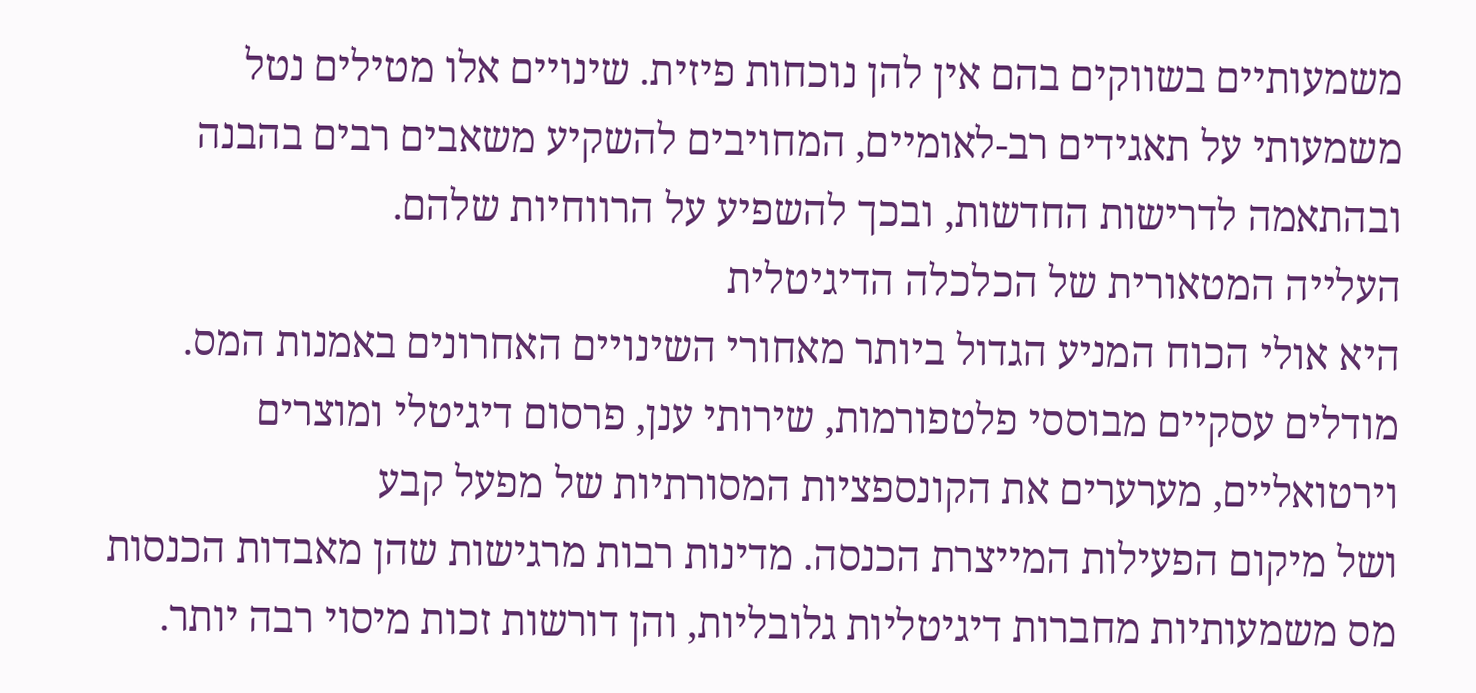משמעותיים בשווקים בהם אין להן נוכחות פיזית. שינויים אלו מטילים נטל משמעותי על תאגידים רב-לאומיים, המחויבים להשקיע משאבים רבים בהבנה ובהתאמה לדרישות החדשות, ובכך להשפיע על הרווחיות שלהם.
העלייה המטאורית של הכלכלה הדיגיטלית
היא אולי הכוח המניע הגדול ביותר מאחורי השינויים האחרונים באמנות המס. מודלים עסקיים מבוססי פלטפורמות, שירותי ענן, פרסום דיגיטלי ומוצרים וירטואליים, מערערים את הקונספציות המסורתיות של מפעל קבע
ושל מיקום הפעילות המייצרת הכנסה. מדינות רבות מרגישות שהן מאבדות הכנסות מס משמעותיות מחברות דיגיטליות גלובליות, והן דורשות זכות מיסוי רבה יותר.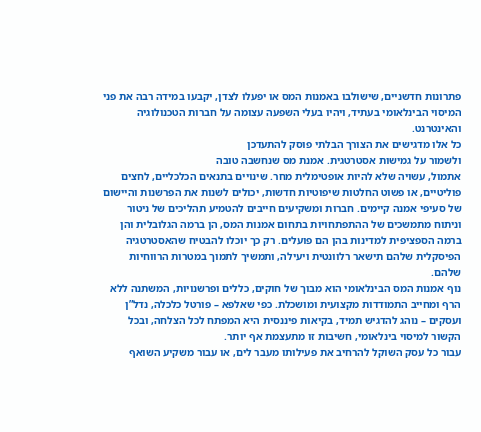פתרונות חדשניים, שישולבו באמנות המס או יפעלו לצדן, יקבעו במידה רבה את פני המיסוי הבינלאומי בעתיד, ויהיו בעלי השפעה עצומה על חברות הטכנולוגיה והאינטרנט.
כל אלו מדגישים את הצורך הבלתי פוסק להתעדכן
ולשמור על גמישות אסטרטגית. אמנת מס שנחשבה טובה
אתמול, עשויה שלא להיות אופטימלית מחר. שינויים בתנאים הכלכליים, לחצים פוליטיים, או פשוט החלטות שיפוטיות חדשות, יכולים לשנות את הפרשנות והיישום של סעיפי אמנה קיימים. חברות ומשקיעים חייבים להטמיע תהליכים של ניטור וניתוח מתמשכים של ההתפתחויות בתחום אמנות המס, הן ברמה הגלובלית והן ברמה הספציפית למדינות בהן הם פועלים. רק כך יוכלו להבטיח שהאסטרטגיה הפיסקלית שלהם תישאר רלוונטית ויעילה, ותמשיך לתמוך במטרות הרווחיות שלהם.
נוף אמנות המס הבינלאומי הוא מבוך של חוקים, כללים ופרשנויות, המשתנה ללא הרף ומחייב התמודדות מקצועית ומושכלת. כפי שאלפא – פורטל כלכלה, נדל”ן ועסקים – נוהג להדגיש תמיד, בקיאות פיננסית היא המפתח לכל הצלחה, ובכל הקשור למיסוי בינלאומי, חשיבות זו מתעצמת אף יותר.
עבור כל עסק השוקל להרחיב את פעילותו מעבר לים, או עבור משקיע השואף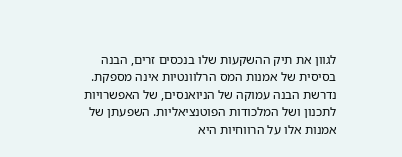לגוון את תיק ההשקעות שלו בנכסים זרים, הבנה בסיסית של אמנות המס הרלוונטיות אינה מספקת. נדרשת הבנה עמוקה של הניואנסים, של האפשרויות לתכנון ושל המלכודות הפוטנציאליות. השפעתן של אמנות אלו על הרווחיות היא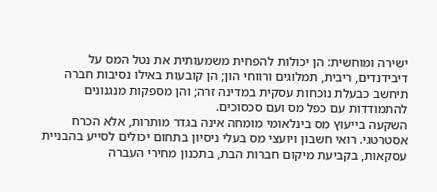ישירה ומוחשית: הן יכולות להפחית משמעותית את נטל המס על דיבידנדים, ריבית, תמלוגים ורווחי הון; הן קובעות באילו נסיבות חברה תיחשב כבעלת נוכחות עסקית במדינה זרה; והן מספקות מנגנונים להתמודדות עם כפל מס ועם סכסוכים.
השקעה בייעוץ מס בינלאומי מומחה אינה בגדר מותרות, אלא הכרח אסטרטגי. רואי חשבון ויועצי מס בעלי ניסיון בתחום יכולים לסייע בהבניית עסקאות, בקביעת מיקום חברות הבת, בתכנון מחירי העברה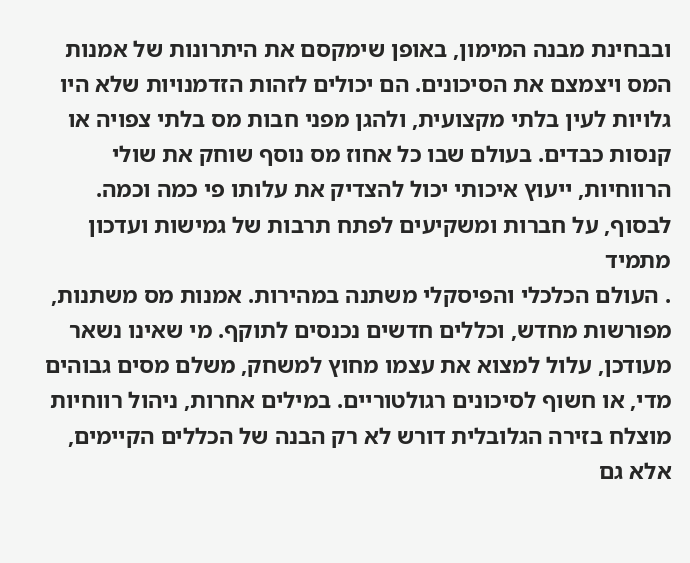ובבחינת מבנה המימון, באופן שימקסם את היתרונות של אמנות המס ויצמצם את הסיכונים. הם יכולים לזהות הזדמנויות שלא היו גלויות לעין בלתי מקצועית, ולהגן מפני חבות מס בלתי צפויה או קנסות כבדים. בעולם שבו כל אחוז מס נוסף שוחק את שולי הרווחיות, ייעוץ איכותי יכול להצדיק את עלותו פי כמה וכמה.
לבסוף, על חברות ומשקיעים לפתח תרבות של גמישות ועדכון מתמיד
. העולם הכלכלי והפיסקלי משתנה במהירות. אמנות מס משתנות, מפורשות מחדש, וכללים חדשים נכנסים לתוקף. מי שאינו נשאר מעודכן, עלול למצוא את עצמו מחוץ למשחק, משלם מסים גבוהים מדי, או חשוף לסיכונים רגולטוריים. במילים אחרות, ניהול רווחיות מוצלח בזירה הגלובלית דורש לא רק הבנה של הכללים הקיימים, אלא גם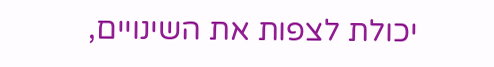יכולת לצפות את השינויים,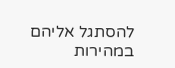להסתגל אליהם במהירות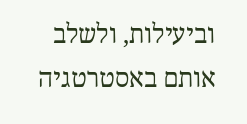וביעילות, ולשלב אותם באסטרטגיה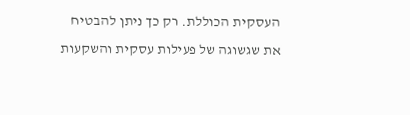העסקית הכוללת. רק כך ניתן להבטיח את שגשוגה של פעילות עסקית והשקעות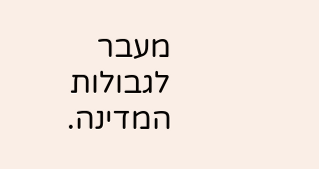מעבר לגבולות המדינה.